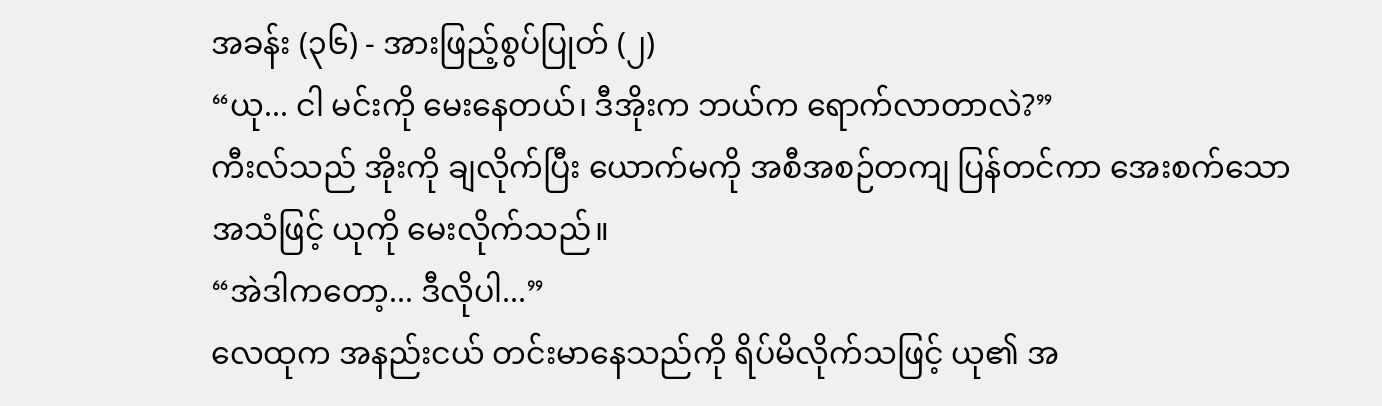အခန်း (၃၆) - အားဖြည့်စွပ်ပြုတ် (၂)
“ယု... ငါ မင်းကို မေးနေတယ်၊ ဒီအိုးက ဘယ်က ရောက်လာတာလဲ?”
ကီးလ်သည် အိုးကို ချလိုက်ပြီး ယောက်မကို အစီအစဉ်တကျ ပြန်တင်ကာ အေးစက်သော အသံဖြင့် ယုကို မေးလိုက်သည်။
“အဲဒါကတော့... ဒီလိုပါ...”
လေထုက အနည်းငယ် တင်းမာနေသည်ကို ရိပ်မိလိုက်သဖြင့် ယု၏ အ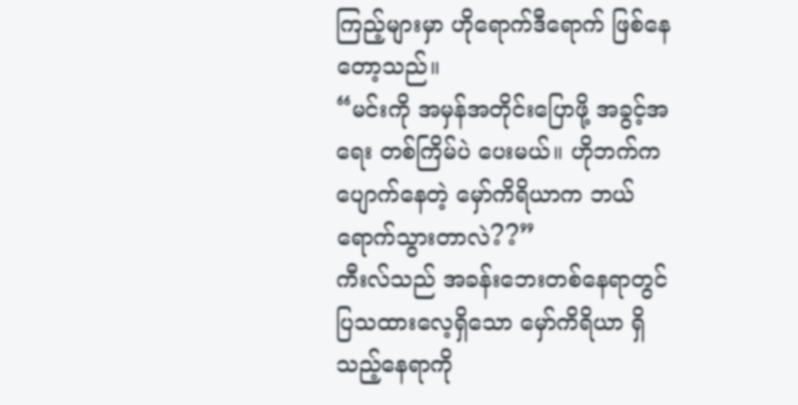ကြည့်များမှာ ဟိုရောက်ဒီရောက် ဖြစ်နေတော့သည်။
“မင်းကို အမှန်အတိုင်းပြောဖို့ အခွင့်အရေး တစ်ကြိမ်ပဲ ပေးမယ်။ ဟိုဘက်က ပျောက်နေတဲ့ မှော်ကိရိယာက ဘယ်ရောက်သွားတာလဲ??”
ကီးလ်သည် အခန်းဘေးတစ်နေရာတွင် ပြသထားလေ့ရှိသော မှော်ကိရိယာ ရှိသည့်နေရာကို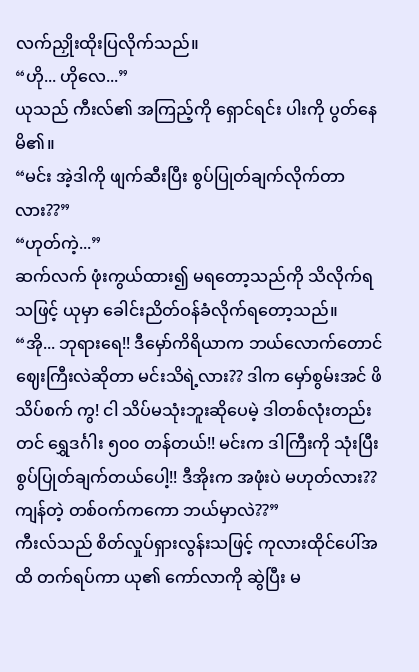လက်ညှိုးထိုးပြလိုက်သည်။
“ဟို... ဟိုလေ...”
ယုသည် ကီးလ်၏ အကြည့်ကို ရှောင်ရင်း ပါးကို ပွတ်နေမိ၏။
“မင်း အဲ့ဒါကို ဖျက်ဆီးပြီး စွပ်ပြုတ်ချက်လိုက်တာလား??”
“ဟုတ်ကဲ့...”
ဆက်လက် ဖုံးကွယ်ထား၍ မရတော့သည်ကို သိလိုက်ရသဖြင့် ယုမှာ ခေါင်းညိတ်ဝန်ခံလိုက်ရတော့သည်။
“အို... ဘုရားရေ!! ဒီမှော်ကိရိယာက ဘယ်လောက်တောင် ဈေးကြီးလဲဆိုတာ မင်းသိရဲ့လား?? ဒါက မှော်စွမ်းအင် ဖိသိပ်စက် ကွ! ငါ သိပ်မသုံးဘူးဆိုပေမဲ့ ဒါတစ်လုံးတည်းတင် ရွှေဒင်္ဂါး ၅၀၀ တန်တယ်!! မင်းက ဒါကြီးကို သုံးပြီး စွပ်ပြုတ်ချက်တယ်ပေါ့!! ဒီအိုးက အဖုံးပဲ မဟုတ်လား?? ကျန်တဲ့ တစ်ဝက်ကကော ဘယ်မှာလဲ??”
ကီးလ်သည် စိတ်လှုပ်ရှားလွန်းသဖြင့် ကုလားထိုင်ပေါ်အထိ တက်ရပ်ကာ ယု၏ ကော်လာကို ဆွဲပြီး မ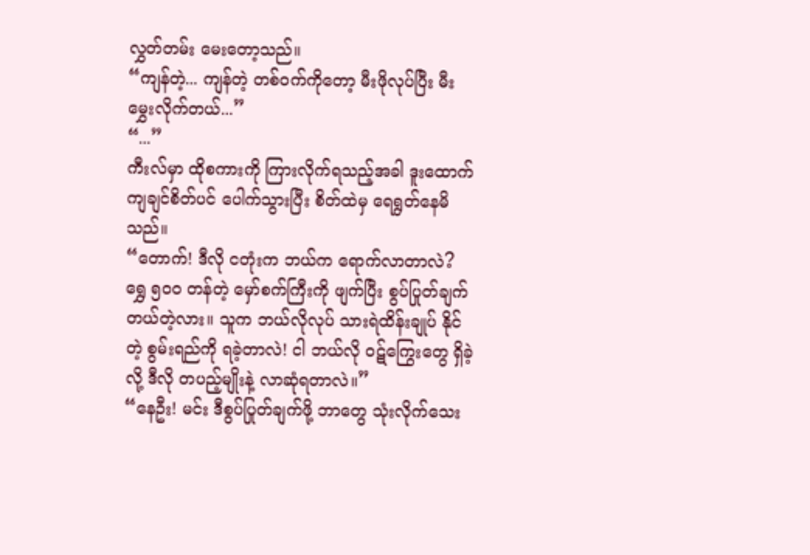လွှတ်တမ်း မေးတော့သည်။
“ကျန်တဲ့... ကျန်တဲ့ တစ်ဝက်ကိုတော့ မီးဖိုလုပ်ပြီး မီးမွှေးလိုက်တယ်...”
“...”
ကီးလ်မှာ ထိုစကားကို ကြားလိုက်ရသည့်အခါ ဒူးထောက်ကျချင်စိတ်ပင် ပေါက်သွားပြီး စိတ်ထဲမှ ရေရွတ်နေမိသည်။
“တောက်! ဒီလို ငတုံးက ဘယ်က ရောက်လာတာလဲ? ရွှေ ၅၀၀ တန်တဲ့ မှော်စက်ကြီးကို ဖျက်ပြီး စွပ်ပြုတ်ချက်တယ်တဲ့လား။ သူက ဘယ်လိုလုပ် သားရဲထိန်းချုပ် နိုင်တဲ့ စွမ်းရည်ကို ရခဲ့တာလဲ! ငါ ဘယ်လို ဝဋ်ကြွေးတွေ ရှိခဲ့လို့ ဒီလို တပည့်မျိုးနဲ့ လာဆုံရတာလဲ။”
“နေဦး! မင်း ဒီစွပ်ပြုတ်ချက်ဖို့ ဘာတွေ သုံးလိုက်သေး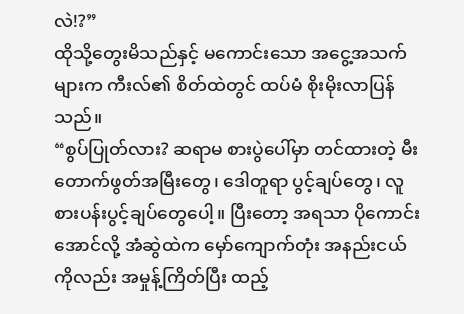လဲ!?”
ထိုသို့တွေးမိသည်နှင့် မကောင်းသော အငွေ့အသက်များက ကီးလ်၏ စိတ်ထဲတွင် ထပ်မံ စိုးမိုးလာပြန်သည်။
“စွပ်ပြုတ်လား? ဆရာမ စားပွဲပေါ်မှာ တင်ထားတဲ့ မီးတောက်ဖွတ်အမြီးတွေ၊ ဒေါတူရာ ပွင့်ချပ်တွေ၊ လူစားပန်းပွင့်ချပ်တွေပေါ့။ ပြီးတော့ အရသာ ပိုကောင်းအောင်လို့ အံဆွဲထဲက မှော်ကျောက်တုံး အနည်းငယ်ကိုလည်း အမှုန့်ကြိတ်ပြီး ထည့်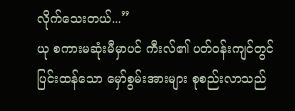လိုက်သေးတယ်...”
ယု စကားမဆုံးမီမှာပင် ကီးလ်၏ ပတ်ဝန်းကျင်တွင် ပြင်းထန်သော မှော်စွမ်းအားများ စုစည်းလာသည်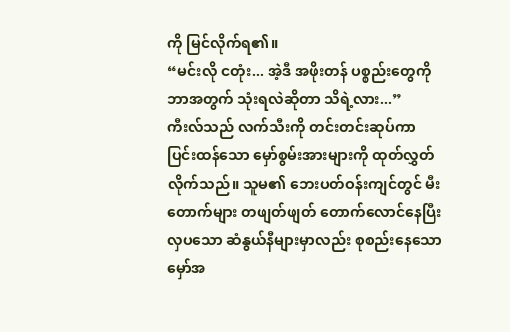ကို မြင်လိုက်ရ၏။
“မင်းလို ငတုံး... အဲ့ဒီ အဖိုးတန် ပစ္စည်းတွေကို ဘာအတွက် သုံးရလဲဆိုတာ သိရဲ့လား...”
ကီးလ်သည် လက်သီးကို တင်းတင်းဆုပ်ကာ ပြင်းထန်သော မှော်စွမ်းအားများကို ထုတ်လွှတ်လိုက်သည်။ သူမ၏ ဘေးပတ်ဝန်းကျင်တွင် မီးတောက်များ တဖျတ်ဖျတ် တောက်လောင်နေပြီး လှပသော ဆံနွယ်နီများမှာလည်း စုစည်းနေသော မှော်အ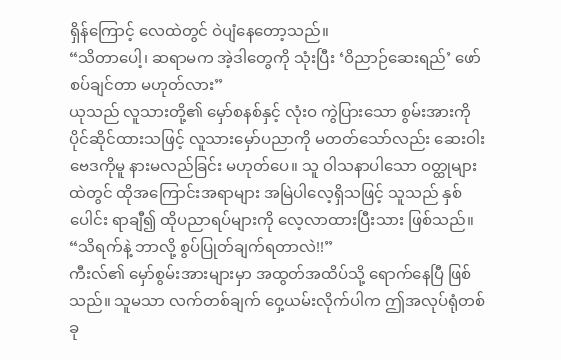ရှိန်ကြောင့် လေထဲတွင် ဝဲပျံနေတော့သည်။
“သိတာပေါ့၊ ဆရာမက အဲ့ဒါတွေကို သုံးပြီး ‘ဝိညာဉ်ဆေးရည်’ ဖော်စပ်ချင်တာ မဟုတ်လား”
ယုသည် လူသားတို့၏ မှော်စနစ်နှင့် လုံးဝ ကွဲပြားသော စွမ်းအားကို ပိုင်ဆိုင်ထားသဖြင့် လူသားမှော်ပညာကို မတတ်သော်လည်း ဆေးဝါးဗေဒကိုမူ နားမလည်ခြင်း မဟုတ်ပေ။ သူ ဝါသနာပါသော ဝတ္ထုများထဲတွင် ထိုအကြောင်းအရာများ အမြဲပါလေ့ရှိသဖြင့် သူသည် နှစ်ပေါင်း ရာချီ၍ ထိုပညာရပ်များကို လေ့လာထားပြီးသား ဖြစ်သည်။
“သိရက်နဲ့ ဘာလို့ စွပ်ပြုတ်ချက်ရတာလဲ!!”
ကီးလ်၏ မှော်စွမ်းအားများမှာ အထွတ်အထိပ်သို့ ရောက်နေပြီ ဖြစ်သည်။ သူမသာ လက်တစ်ချက် ဝှေ့ယမ်းလိုက်ပါက ဤအလုပ်ရုံတစ်ခု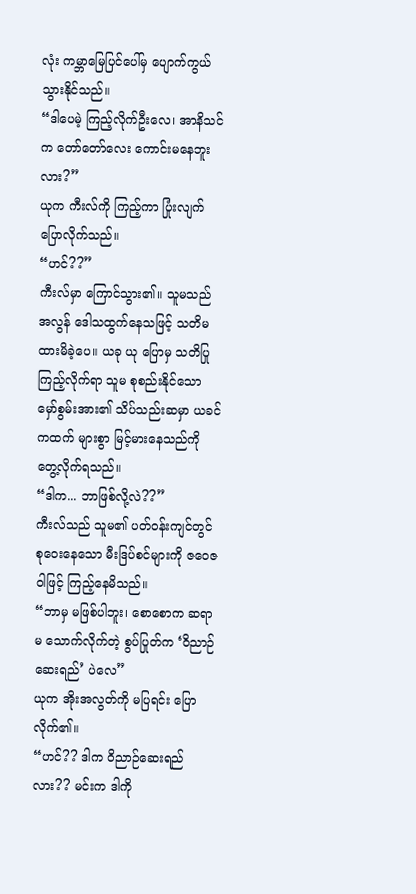လုံး ကမ္ဘာမြေပြင်ပေါ်မှ ပျောက်ကွယ်သွားနိုင်သည်။
“ဒါပေမဲ့ ကြည့်လိုက်ဦးလေ၊ အာနိသင်က တော်တော်လေး ကောင်းမနေဘူးလား?”
ယုက ကီးလ်ကို ကြည့်ကာ ပြုံးလျက် ပြောလိုက်သည်။
“ဟင်??”
ကီးလ်မှာ ကြောင်သွား၏။ သူမသည် အလွန် ဒေါသထွက်နေသဖြင့် သတိမထားမိခဲ့ပေ။ ယခု ယု ပြောမှ သတိပြုကြည့်လိုက်ရာ သူမ စုစည်းနိုင်သော မှော်စွမ်းအား၏ သိပ်သည်းဆမှာ ယခင်ကထက် များစွာ မြင့်မားနေသည်ကို တွေ့လိုက်ရသည်။
“ဒါက... ဘာဖြစ်လို့လဲ??”
ကီးလ်သည် သူမ၏ ပတ်ဝန်းကျင်တွင် စုဝေးနေသော မီးဒြပ်စင်များကို ဇဝေဇဝါဖြင့် ကြည့်နေမိသည်။
“ဘာမှ မဖြစ်ပါဘူး၊ စောစောက ဆရာမ သောက်လိုက်တဲ့ စွပ်ပြုတ်က ‘ဝိညာဉ်ဆေးရည်’ ပဲလေ”
ယုက အိုးအလွတ်ကို မပြရင်း ပြောလိုက်၏။
“ဟင်?? ဒါက ဝိညာဉ်ဆေးရည်လား?? မင်းက ဒါကို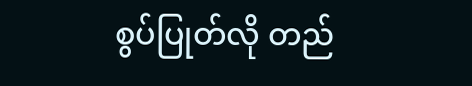စွပ်ပြုတ်လို တည်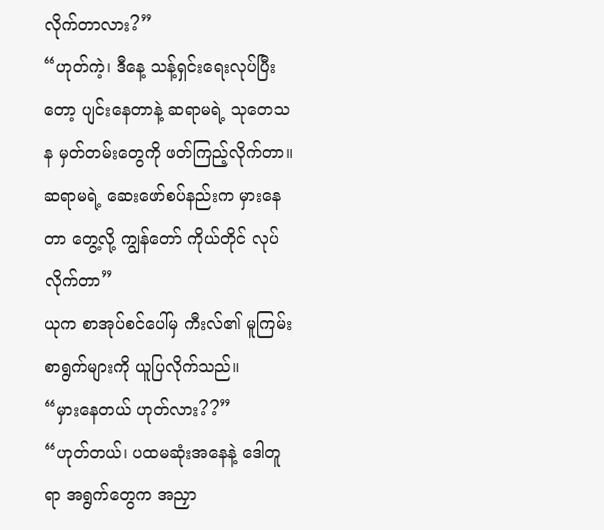လိုက်တာလား?”
“ဟုတ်ကဲ့၊ ဒီနေ့ သန့်ရှင်းရေးလုပ်ပြီးတော့ ပျင်းနေတာနဲ့ ဆရာမရဲ့ သုတေသန မှတ်တမ်းတွေကို ဖတ်ကြည့်လိုက်တာ။ ဆရာမရဲ့ ဆေးဖော်စပ်နည်းက မှားနေတာ တွေ့လို့ ကျွန်တော် ကိုယ်တိုင် လုပ်လိုက်တာ”
ယုက စာအုပ်စင်ပေါ်မှ ကီးလ်၏ မူကြမ်းစာရွက်များကို ယူပြလိုက်သည်။
“မှားနေတယ် ဟုတ်လား??”
“ဟုတ်တယ်၊ ပထမဆုံးအနေနဲ့ ဒေါတူရာ အရွက်တွေက အညှာ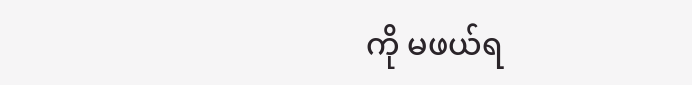ကို မဖယ်ရ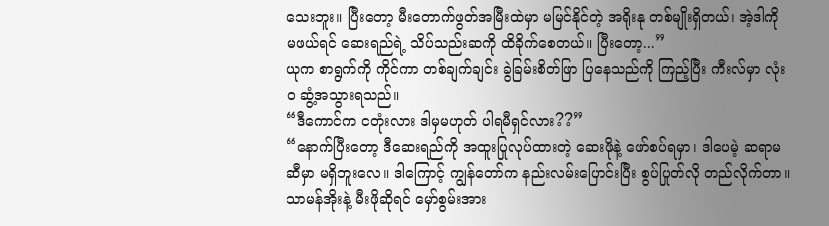သေးဘူး။ ပြီးတော့ မီးတောက်ဖွတ်အမြီးထဲမှာ မမြင်နိုင်တဲ့ အရိုးနု တစ်မျိုးရှိတယ်၊ အဲ့ဒါကို မဖယ်ရင် ဆေးရည်ရဲ့ သိပ်သည်းဆကို ထိခိုက်စေတယ်။ ပြီးတော့...”
ယုက စာရွက်ကို ကိုင်ကာ တစ်ချက်ချင်း ခွဲခြမ်းစိတ်ဖြာ ပြနေသည်ကို ကြည့်ပြီး ကီးလ်မှာ လုံးဝ ဆွံ့အသွားရသည်။
“ဒီကောင်က ငတုံးလား ဒါမှမဟုတ် ပါရမီရှင်လား??”
“နောက်ပြီးတော့ ဒီဆေးရည်ကို အထူးပြုလုပ်ထားတဲ့ ဆေးဖိုနဲ့ ဖော်စပ်ရမှာ၊ ဒါပေမဲ့ ဆရာမဆီမှာ မရှိဘူးလေ။ ဒါကြောင့် ကျွန်တော်က နည်းလမ်းပြောင်းပြီး စွပ်ပြုတ်လို တည်လိုက်တာ။ သာမန်အိုးနဲ့ မီးဖိုဆိုရင် မှော်စွမ်းအား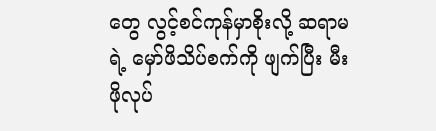တွေ လွင့်စင်ကုန်မှာစိုးလို့ ဆရာမရဲ့ မှော်ဖိသိပ်စက်ကို ဖျက်ပြီး မီးဖိုလုပ်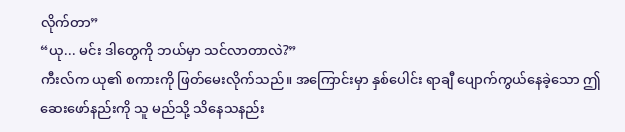လိုက်တာ”
“ယု... မင်း ဒါတွေကို ဘယ်မှာ သင်လာတာလဲ?”
ကီးလ်က ယု၏ စကားကို ဖြတ်မေးလိုက်သည်။ အကြောင်းမှာ နှစ်ပေါင်း ရာချီ ပျောက်ကွယ်နေခဲ့သော ဤဆေးဖော်နည်းကို သူ မည်သို့ သိနေသနည်း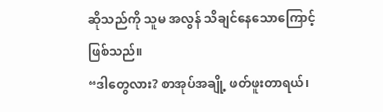ဆိုသည်ကို သူမ အလွန် သိချင်နေသောကြောင့် ဖြစ်သည်။
“ဒါတွေလား? စာအုပ်အချို့ ဖတ်ဖူးတာရယ်၊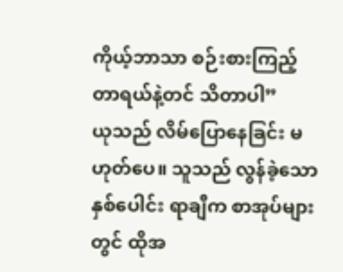ကိုယ့်ဘာသာ စဉ်းစားကြည့်တာရယ်နဲ့တင် သိတာပါ”
ယုသည် လိမ်ပြောနေခြင်း မဟုတ်ပေ။ သူသည် လွန်ခဲ့သော နှစ်ပေါင်း ရာချီက စာအုပ်များတွင် ထိုအ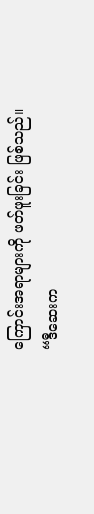ကြောင်းအရာများကို ဖတ်ဖူးခြင်း ဖြစ်သည်။
“ဒီဆေးက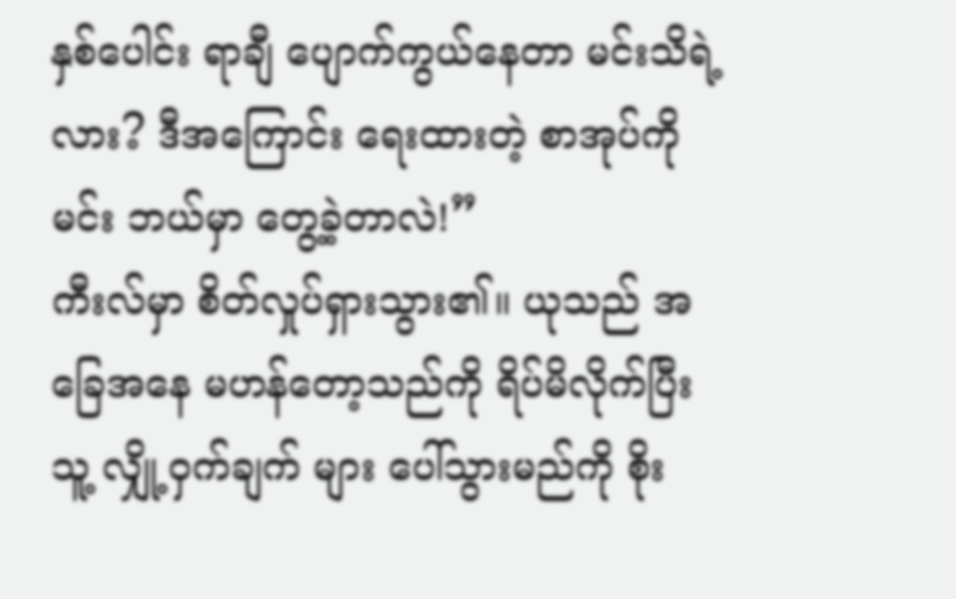နှစ်ပေါင်း ရာချီ ပျောက်ကွယ်နေတာ မင်းသိရဲ့လား? ဒီအကြောင်း ရေးထားတဲ့ စာအုပ်ကို မင်း ဘယ်မှာ တွေ့ခဲ့တာလဲ!”
ကီးလ်မှာ စိတ်လှုပ်ရှားသွား၏။ ယုသည် အခြေအနေ မဟန်တော့သည်ကို ရိပ်မိလိုက်ပြီး သူ့ လျှို့ဝှက်ချက် များ ပေါ်သွားမည်ကို စိုး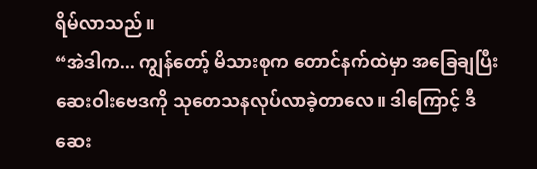ရိမ်လာသည်။
“အဲဒါက... ကျွန်တော့် မိသားစုက တောင်နက်ထဲမှာ အခြေချပြီး ဆေးဝါးဗေဒကို သုတေသနလုပ်လာခဲ့တာလေ။ ဒါကြောင့် ဒီဆေး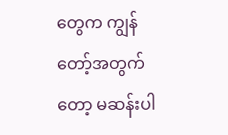တွေက ကျွန်တော့်အတွက်တော့ မဆန်းပါ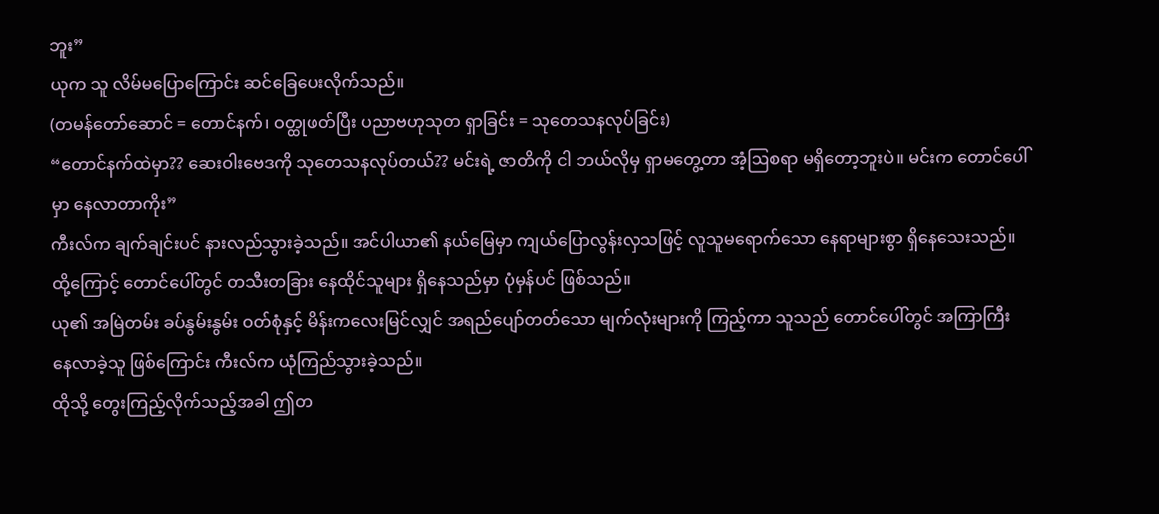ဘူး”
ယုက သူ လိမ်မပြောကြောင်း ဆင်ခြေပေးလိုက်သည်။
(တမန်တော်ဆောင် = တောင်နက်၊ ဝတ္ထုဖတ်ပြီး ပညာဗဟုသုတ ရှာခြင်း = သုတေသနလုပ်ခြင်း)
“တောင်နက်ထဲမှာ?? ဆေးဝါးဗေဒကို သုတေသနလုပ်တယ်?? မင်းရဲ့ ဇာတိကို ငါ ဘယ်လိုမှ ရှာမတွေ့တာ အံ့ဩစရာ မရှိတော့ဘူးပဲ။ မင်းက တောင်ပေါ်မှာ နေလာတာကိုး”
ကီးလ်က ချက်ချင်းပင် နားလည်သွားခဲ့သည်။ အင်ပါယာ၏ နယ်မြေမှာ ကျယ်ပြောလွန်းလှသဖြင့် လူသူမရောက်သော နေရာများစွာ ရှိနေသေးသည်။ ထို့ကြောင့် တောင်ပေါ်တွင် တသီးတခြား နေထိုင်သူများ ရှိနေသည်မှာ ပုံမှန်ပင် ဖြစ်သည်။
ယု၏ အမြဲတမ်း ခပ်နွမ်းနွမ်း ဝတ်စုံနှင့် မိန်းကလေးမြင်လျှင် အရည်ပျော်တတ်သော မျက်လုံးများကို ကြည့်ကာ သူသည် တောင်ပေါ်တွင် အကြာကြီး နေလာခဲ့သူ ဖြစ်ကြောင်း ကီးလ်က ယုံကြည်သွားခဲ့သည်။
ထိုသို့ တွေးကြည့်လိုက်သည့်အခါ ဤတ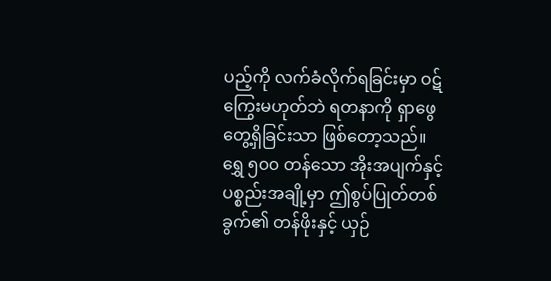ပည့်ကို လက်ခံလိုက်ရခြင်းမှာ ဝဋ်ကြွေးမဟုတ်ဘဲ ရတနာကို ရှာဖွေတွေ့ရှိခြင်းသာ ဖြစ်တော့သည်။ ရွှေ ၅၀၀ တန်သော အိုးအပျက်နှင့် ပစ္စည်းအချို့မှာ ဤစွပ်ပြုတ်တစ်ခွက်၏ တန်ဖိုးနှင့် ယှဉ်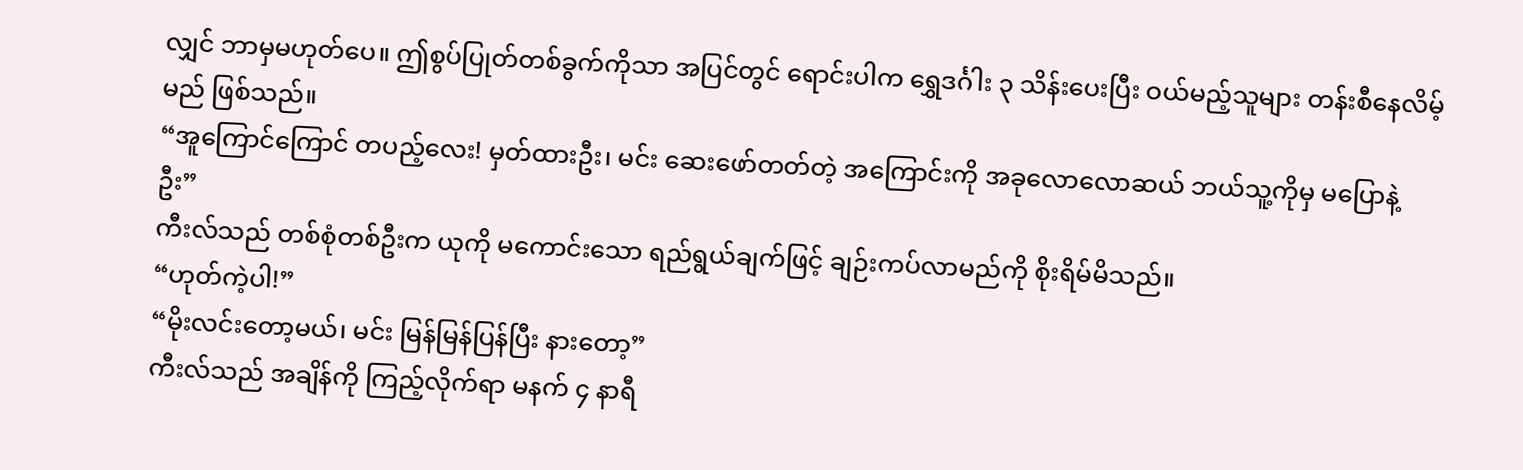လျှင် ဘာမှမဟုတ်ပေ။ ဤစွပ်ပြုတ်တစ်ခွက်ကိုသာ အပြင်တွင် ရောင်းပါက ရွှေဒင်္ဂါး ၃ သိန်းပေးပြီး ဝယ်မည့်သူများ တန်းစီနေလိမ့်မည် ဖြစ်သည်။
“အူကြောင်ကြောင် တပည့်လေး! မှတ်ထားဦး၊ မင်း ဆေးဖော်တတ်တဲ့ အကြောင်းကို အခုလောလောဆယ် ဘယ်သူ့ကိုမှ မပြောနဲ့ဦး”
ကီးလ်သည် တစ်စုံတစ်ဦးက ယုကို မကောင်းသော ရည်ရွယ်ချက်ဖြင့် ချဉ်းကပ်လာမည်ကို စိုးရိမ်မိသည်။
“ဟုတ်ကဲ့ပါ!”
“မိုးလင်းတော့မယ်၊ မင်း မြန်မြန်ပြန်ပြီး နားတော့”
ကီးလ်သည် အချိန်ကို ကြည့်လိုက်ရာ မနက် ၄ နာရီ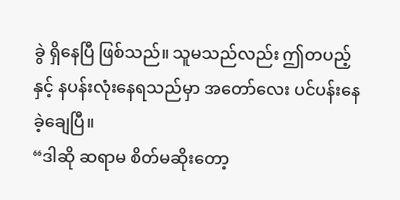ခွဲ ရှိနေပြီ ဖြစ်သည်။ သူမသည်လည်း ဤတပည့်နှင့် နပန်းလုံးနေရသည်မှာ အတော်လေး ပင်ပန်းနေခဲ့ချေပြီ။
“ဒါဆို ဆရာမ စိတ်မဆိုးတော့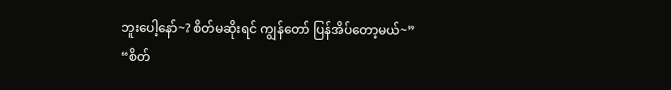ဘူးပေါ့နော်~? စိတ်မဆိုးရင် ကျွန်တော် ပြန်အိပ်တော့မယ်~”
“စိတ်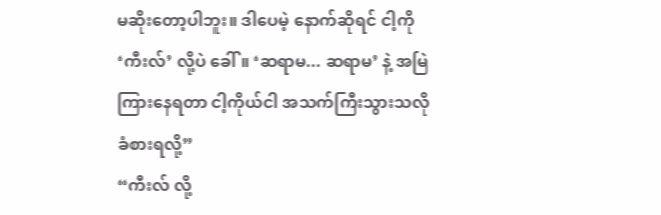မဆိုးတော့ပါဘူး။ ဒါပေမဲ့ နောက်ဆိုရင် ငါ့ကို ‘ကီးလ်’ လို့ပဲ ခေါ်။ ‘ဆရာမ... ဆရာမ’ နဲ့ အမြဲကြားနေရတာ ငါ့ကိုယ်ငါ အသက်ကြီးသွားသလို ခံစားရလို့”
“ကီးလ် လို့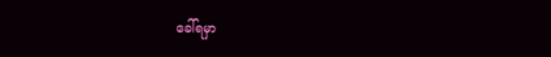ခေါ်ရမှာ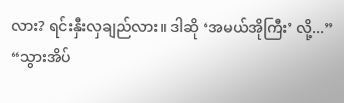လား? ရင်းနှီးလှချည်လား။ ဒါဆို ‘အမယ်အိုကြီး’ လို့...”
“သွားအိပ်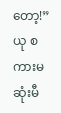တော့!”
ယု စကားမဆုံးမီ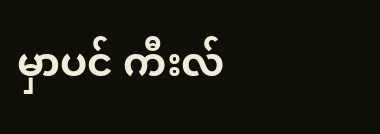မှာပင် ကီးလ်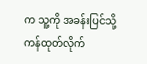က သူ့ကို အခန်းပြင်သို့ ကန်ထုတ်လိုက်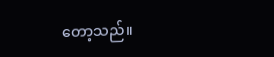တော့သည်။